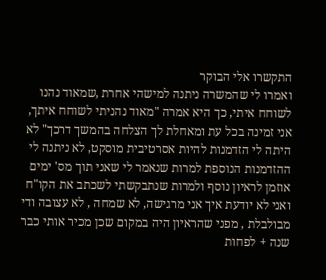התקשרו אלי הבוקר
ואמרו לי שהמשרה ניתנה למישהי אחרת ,שמאוד נהנו לשוחח איתי, כך היא אמרה "מאוד נהניתי לשוחח איתך, אני זמינה בכל עת ומאחלת לך הצלחה בהמשך דרכך" לא היתה לי הזדמנות להיות אסרטיבית מוסקט, לא ניתנה לי ההזדמנות הנוספת למרות שנאמר לי שאני תוך מס' ימים אוזמן לראיון נוסף ולמרות שנתבקשתי לשכתב את הקו"ח ואני לא יודעת איך אני מרגישה, לא שמחה , לא עצובה ודי מבולבלת , מפני שהראיון היה במקום שכן מכיר אותי כבר שנה + לפחות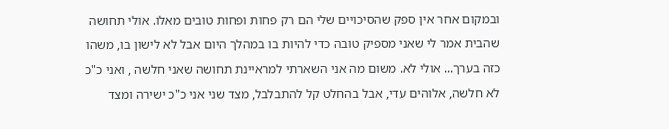ובמקום אחר אין ספק שהסיכויים שלי הם רק פחות ופחות טובים מאלו. אולי תחושה שהבית אמר לי שאני מספיק טובה כדי להיות בו במהלך היום אבל לא לישון בו, משהו כזה בערך... אולי לא. משום מה אני השארתי למראיינת תחושה שאני חלשה , ואני כ"כ לא חלשה, אלוהים עדי, אבל בהחלט קל להתבלבל, מצד שני אני כ"כ ישירה ומצד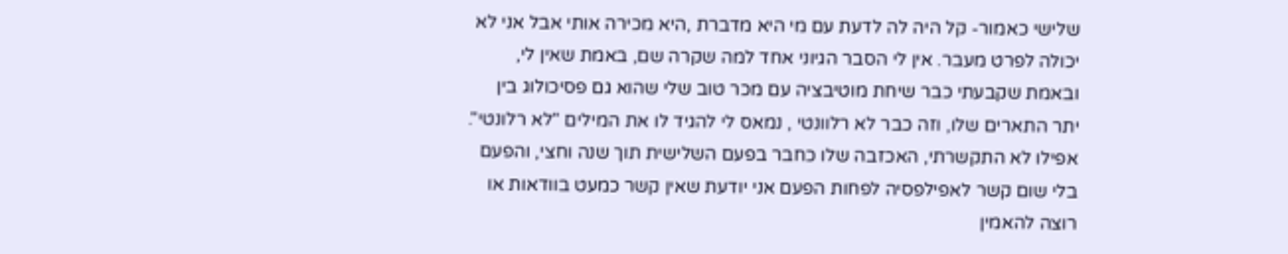שלישי כאמור- קל היה לה לדעת עם מי היא מדברת ,היא מכירה אותי אבל אני לא יכולה לפרט מעבר. אין לי הסבר הגיוני אחד למה שקרה שם, באמת שאין לי, ובאמת שקבעתי כבר שיחת מוטיבציה עם מכר טוב שלי שהוא גם פסיכולוג בין יתר התארים שלו, וזה כבר לא רלוונטי , נמאס לי להגיד לו את המילים "לא רלונטי". אפילו לא התקשרתי, האכזבה שלו כחבר בפעם השלישית תוך שנה וחצי, והפעם בלי שום קשר לאפילפסיה לפחות הפעם אני יודעת שאין קשר כמעט בוודאות או רוצה להאמין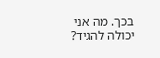בכך. מה אני יכולה להגיד?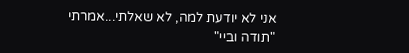אני לא יודעת למה, לא שאלתי...אמרתי "תודה וביי"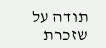תודה על שזכרת